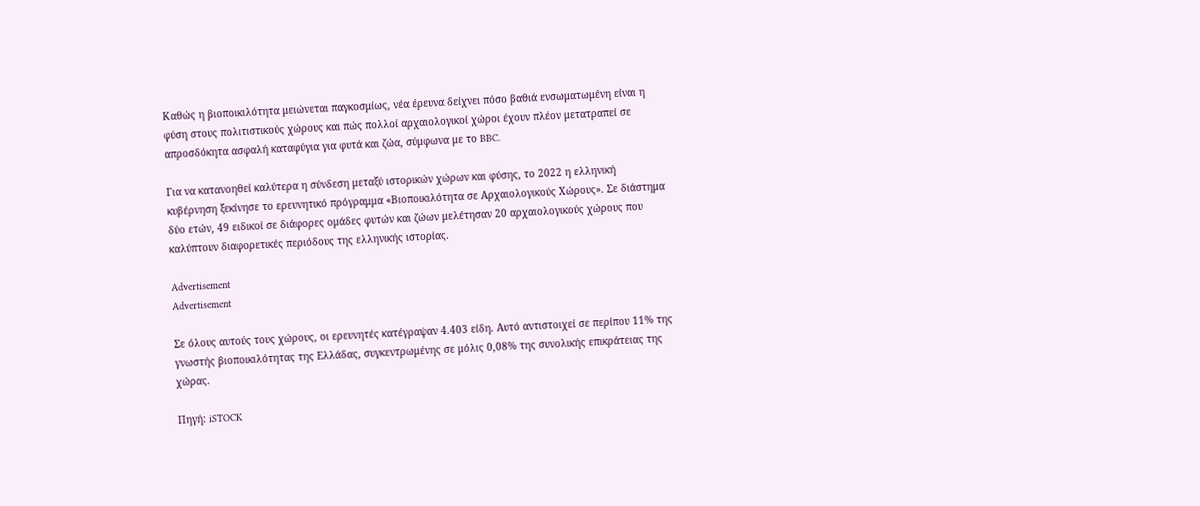Καθώς η βιοποικιλότητα μειώνεται παγκοσμίως, νέα έρευνα δείχνει πόσο βαθιά ενσωματωμένη είναι η φύση στους πολιτιστικούς χώρους και πώς πολλοί αρχαιολογικοί χώροι έχουν πλέον μετατραπεί σε απροσδόκητα ασφαλή καταφύγια για φυτά και ζώα, σύμφωνα με το BBC.

Για να κατανοηθεί καλύτερα η σύνδεση μεταξύ ιστορικών χώρων και φύσης, το 2022 η ελληνική κυβέρνηση ξεκίνησε το ερευνητικό πρόγραμμα «Βιοποικιλότητα σε Αρχαιολογικούς Χώρους». Σε διάστημα δύο ετών, 49 ειδικοί σε διάφορες ομάδες φυτών και ζώων μελέτησαν 20 αρχαιολογικούς χώρους που καλύπτουν διαφορετικές περιόδους της ελληνικής ιστορίας.

Advertisement
Advertisement

Σε όλους αυτούς τους χώρους, οι ερευνητές κατέγραψαν 4.403 είδη. Αυτό αντιστοιχεί σε περίπου 11% της γνωστής βιοποικιλότητας της Ελλάδας, συγκεντρωμένης σε μόλις 0,08% της συνολικής επικράτειας της χώρας.

Πηγή: iSTOCK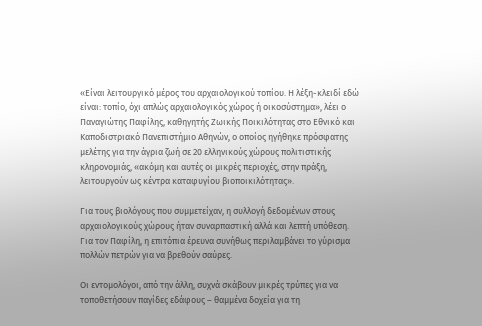«Είναι λειτουργικό μέρος του αρχαιολογικού τοπίου. Η λέξη-κλειδί εδώ είναι: τοπίο, όχι απλώς αρχαιολογικός χώρος ή οικοσύστημα», λέει ο Παναγιώτης Παφίλης, καθηγητής Ζωικής Ποικιλότητας στο Εθνικό και Καποδιστριακό Πανεπιστήμιο Αθηνών, ο οποίος ηγήθηκε πρόσφατης μελέτης για την άγρια ζωή σε 20 ελληνικούς χώρους πολιτιστικής κληρονομιάς, «ακόμη και αυτές οι μικρές περιοχές, στην πράξη, λειτουργούν ως κέντρα καταφυγίου βιοποικιλότητας».

Για τους βιολόγους που συμμετείχαν, η συλλογή δεδομένων στους αρχαιολογικούς χώρους ήταν συναρπαστική αλλά και λεπτή υπόθεση. Για τον Παφίλη, η επιτόπια έρευνα συνήθως περιλαμβάνει το γύρισμα πολλών πετρών για να βρεθούν σαύρες.

Οι εντομολόγοι, από την άλλη, συχνά σκάβουν μικρές τρύπες για να τοποθετήσουν παγίδες εδάφους – θαμμένα δοχεία για τη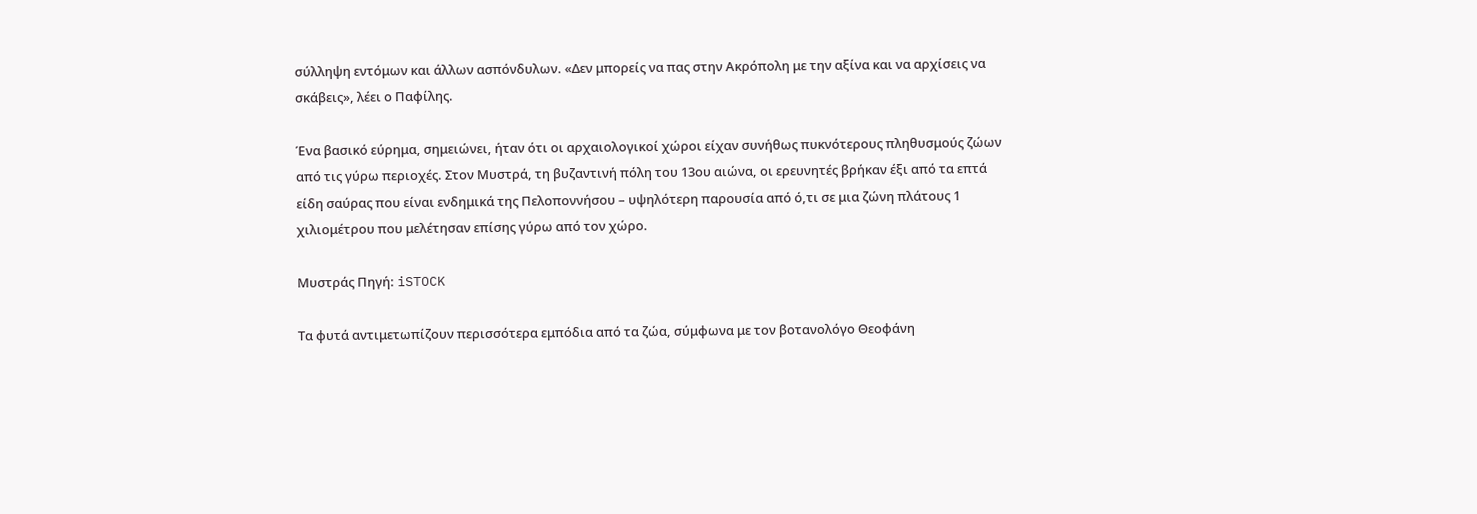σύλληψη εντόμων και άλλων ασπόνδυλων. «Δεν μπορείς να πας στην Ακρόπολη με την αξίνα και να αρχίσεις να σκάβεις», λέει ο Παφίλης.

Ένα βασικό εύρημα, σημειώνει, ήταν ότι οι αρχαιολογικοί χώροι είχαν συνήθως πυκνότερους πληθυσμούς ζώων από τις γύρω περιοχές. Στον Μυστρά, τη βυζαντινή πόλη του 13ου αιώνα, οι ερευνητές βρήκαν έξι από τα επτά είδη σαύρας που είναι ενδημικά της Πελοποννήσου – υψηλότερη παρουσία από ό,τι σε μια ζώνη πλάτους 1 χιλιομέτρου που μελέτησαν επίσης γύρω από τον χώρο.

Μυστράς Πηγή: iSTOCK

Τα φυτά αντιμετωπίζουν περισσότερα εμπόδια από τα ζώα, σύμφωνα με τον βοτανολόγο Θεοφάνη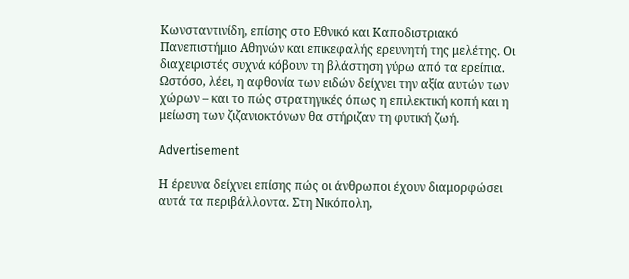Κωνσταντινίδη, επίσης στο Εθνικό και Καποδιστριακό Πανεπιστήμιο Αθηνών και επικεφαλής ερευνητή της μελέτης. Οι διαχειριστές συχνά κόβουν τη βλάστηση γύρω από τα ερείπια. Ωστόσο, λέει, η αφθονία των ειδών δείχνει την αξία αυτών των χώρων – και το πώς στρατηγικές όπως η επιλεκτική κοπή και η μείωση των ζιζανιοκτόνων θα στήριζαν τη φυτική ζωή.

Advertisement

Η έρευνα δείχνει επίσης πώς οι άνθρωποι έχουν διαμορφώσει αυτά τα περιβάλλοντα. Στη Νικόπολη,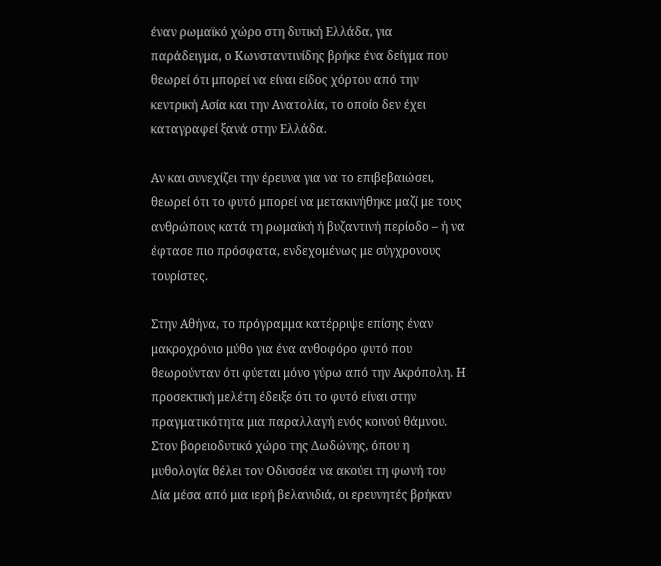έναν ρωμαϊκό χώρο στη δυτική Ελλάδα, για παράδειγμα, ο Κωνσταντινίδης βρήκε ένα δείγμα που θεωρεί ότι μπορεί να είναι είδος χόρτου από την κεντρική Ασία και την Ανατολία, το οποίο δεν έχει καταγραφεί ξανά στην Ελλάδα.

Αν και συνεχίζει την έρευνα για να το επιβεβαιώσει, θεωρεί ότι το φυτό μπορεί να μετακινήθηκε μαζί με τους ανθρώπους κατά τη ρωμαϊκή ή βυζαντινή περίοδο – ή να έφτασε πιο πρόσφατα, ενδεχομένως με σύγχρονους τουρίστες.

Στην Αθήνα, το πρόγραμμα κατέρριψε επίσης έναν μακροχρόνιο μύθο για ένα ανθοφόρο φυτό που θεωρούνταν ότι φύεται μόνο γύρω από την Ακρόπολη. Η προσεκτική μελέτη έδειξε ότι το φυτό είναι στην πραγματικότητα μια παραλλαγή ενός κοινού θάμνου. Στον βορειοδυτικό χώρο της Δωδώνης, όπου η μυθολογία θέλει τον Οδυσσέα να ακούει τη φωνή του Δία μέσα από μια ιερή βελανιδιά, οι ερευνητές βρήκαν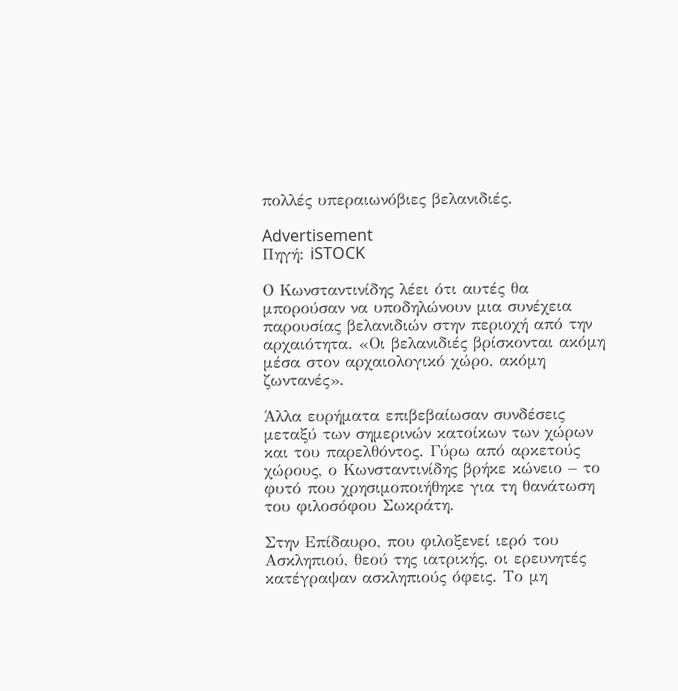πολλές υπεραιωνόβιες βελανιδιές.

Advertisement
Πηγή: iSTOCK

Ο Κωνσταντινίδης λέει ότι αυτές θα μπορούσαν να υποδηλώνουν μια συνέχεια παρουσίας βελανιδιών στην περιοχή από την αρχαιότητα. «Οι βελανιδιές βρίσκονται ακόμη μέσα στον αρχαιολογικό χώρο, ακόμη ζωντανές».

Άλλα ευρήματα επιβεβαίωσαν συνδέσεις μεταξύ των σημερινών κατοίκων των χώρων και του παρελθόντος. Γύρω από αρκετούς χώρους, ο Κωνσταντινίδης βρήκε κώνειο – το φυτό που χρησιμοποιήθηκε για τη θανάτωση του φιλοσόφου Σωκράτη.

Στην Επίδαυρο, που φιλοξενεί ιερό του Ασκληπιού, θεού της ιατρικής, οι ερευνητές κατέγραψαν ασκληπιούς όφεις. Το μη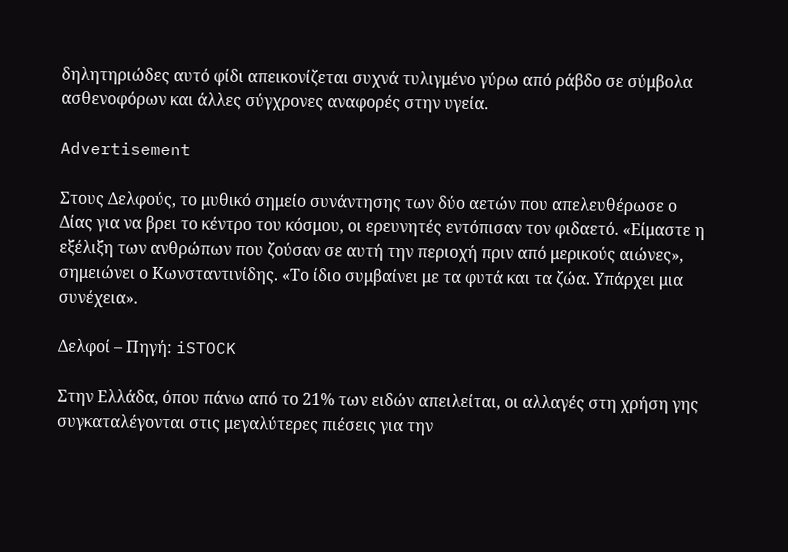δηλητηριώδες αυτό φίδι απεικονίζεται συχνά τυλιγμένο γύρω από ράβδο σε σύμβολα ασθενοφόρων και άλλες σύγχρονες αναφορές στην υγεία.

Advertisement

Στους Δελφούς, το μυθικό σημείο συνάντησης των δύο αετών που απελευθέρωσε ο Δίας για να βρει το κέντρο του κόσμου, οι ερευνητές εντόπισαν τον φιδαετό. «Είμαστε η εξέλιξη των ανθρώπων που ζούσαν σε αυτή την περιοχή πριν από μερικούς αιώνες», σημειώνει ο Κωνσταντινίδης. «Το ίδιο συμβαίνει με τα φυτά και τα ζώα. Υπάρχει μια συνέχεια».

Δελφοί – Πηγή: iSTOCK

Στην Ελλάδα, όπου πάνω από το 21% των ειδών απειλείται, οι αλλαγές στη χρήση γης συγκαταλέγονται στις μεγαλύτερες πιέσεις για την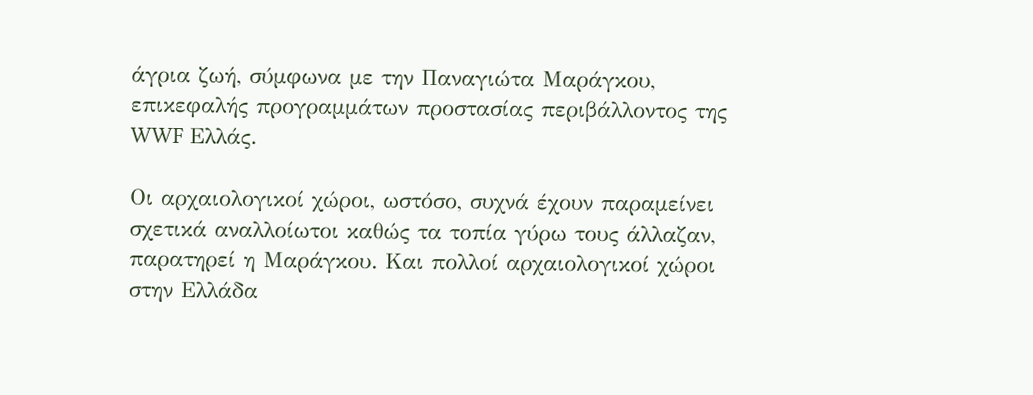άγρια ζωή, σύμφωνα με την Παναγιώτα Μαράγκου, επικεφαλής προγραμμάτων προστασίας περιβάλλοντος της WWF Ελλάς.

Οι αρχαιολογικοί χώροι, ωστόσο, συχνά έχουν παραμείνει σχετικά αναλλοίωτοι καθώς τα τοπία γύρω τους άλλαζαν, παρατηρεί η Μαράγκου. Και πολλοί αρχαιολογικοί χώροι στην Ελλάδα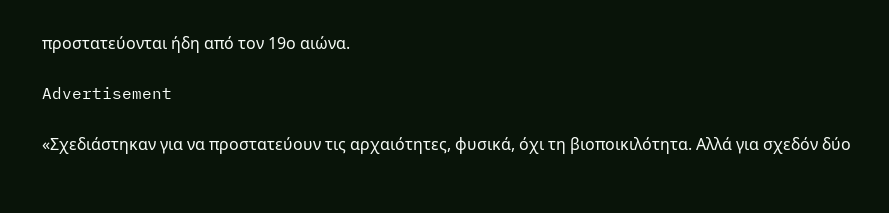προστατεύονται ήδη από τον 19ο αιώνα.

Advertisement

«Σχεδιάστηκαν για να προστατεύουν τις αρχαιότητες, φυσικά, όχι τη βιοποικιλότητα. Αλλά για σχεδόν δύο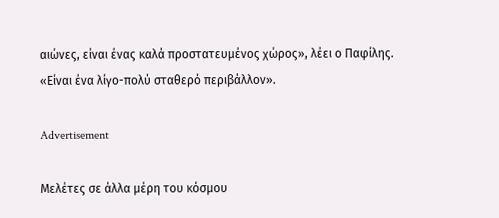αιώνες, είναι ένας καλά προστατευμένος χώρος», λέει ο Παφίλης. «Είναι ένα λίγο-πολύ σταθερό περιβάλλον».

Advertisement

Μελέτες σε άλλα μέρη του κόσμου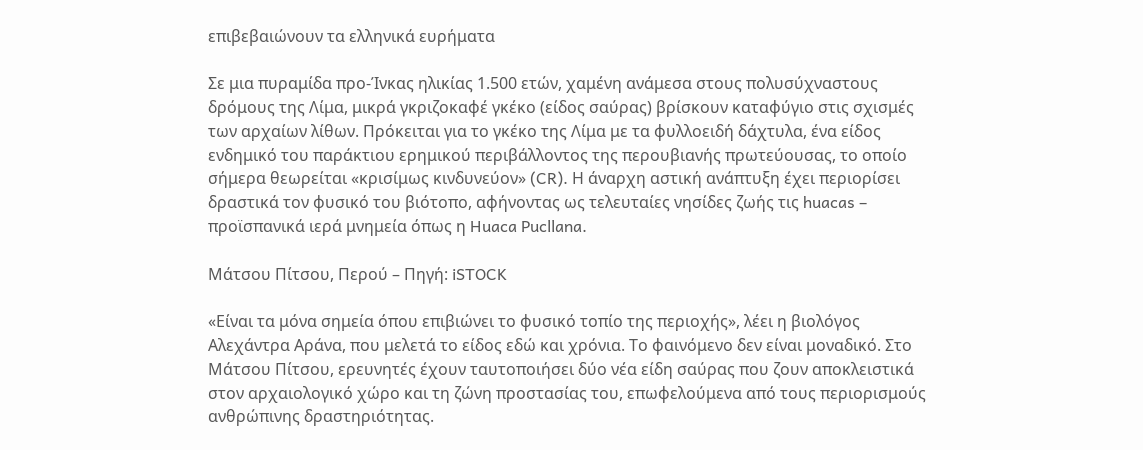επιβεβαιώνουν τα ελληνικά ευρήματα

Σε μια πυραμίδα προ-Ίνκας ηλικίας 1.500 ετών, χαμένη ανάμεσα στους πολυσύχναστους δρόμους της Λίμα, μικρά γκριζοκαφέ γκέκο (είδος σαύρας) βρίσκουν καταφύγιο στις σχισμές των αρχαίων λίθων. Πρόκειται για το γκέκο της Λίμα με τα φυλλοειδή δάχτυλα, ένα είδος ενδημικό του παράκτιου ερημικού περιβάλλοντος της περουβιανής πρωτεύουσας, το οποίο σήμερα θεωρείται «κρισίμως κινδυνεύον» (CR). Η άναρχη αστική ανάπτυξη έχει περιορίσει δραστικά τον φυσικό του βιότοπο, αφήνοντας ως τελευταίες νησίδες ζωής τις huacas – προϊσπανικά ιερά μνημεία όπως η Huaca Pucllana.

Μάτσου Πίτσου, Περού – Πηγή: iSTOCK

«Είναι τα μόνα σημεία όπου επιβιώνει το φυσικό τοπίο της περιοχής», λέει η βιολόγος Αλεχάντρα Αράνα, που μελετά το είδος εδώ και χρόνια. Το φαινόμενο δεν είναι μοναδικό. Στο Μάτσου Πίτσου, ερευνητές έχουν ταυτοποιήσει δύο νέα είδη σαύρας που ζουν αποκλειστικά στον αρχαιολογικό χώρο και τη ζώνη προστασίας του, επωφελούμενα από τους περιορισμούς ανθρώπινης δραστηριότητας.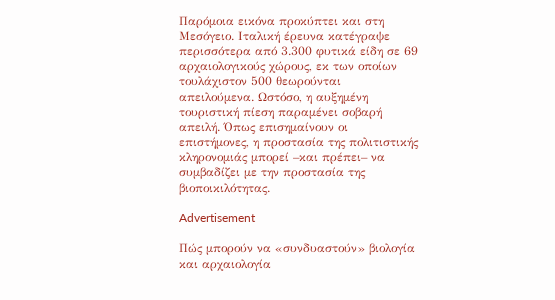Παρόμοια εικόνα προκύπτει και στη Μεσόγειο. Ιταλική έρευνα κατέγραψε περισσότερα από 3.300 φυτικά είδη σε 69 αρχαιολογικούς χώρους, εκ των οποίων τουλάχιστον 500 θεωρούνται απειλούμενα. Ωστόσο, η αυξημένη τουριστική πίεση παραμένει σοβαρή απειλή. Όπως επισημαίνουν οι επιστήμονες, η προστασία της πολιτιστικής κληρονομιάς μπορεί –και πρέπει– να συμβαδίζει με την προστασία της βιοποικιλότητας.

Advertisement

Πώς μπορούν να «συνδυαστούν» βιολογία και αρχαιολογία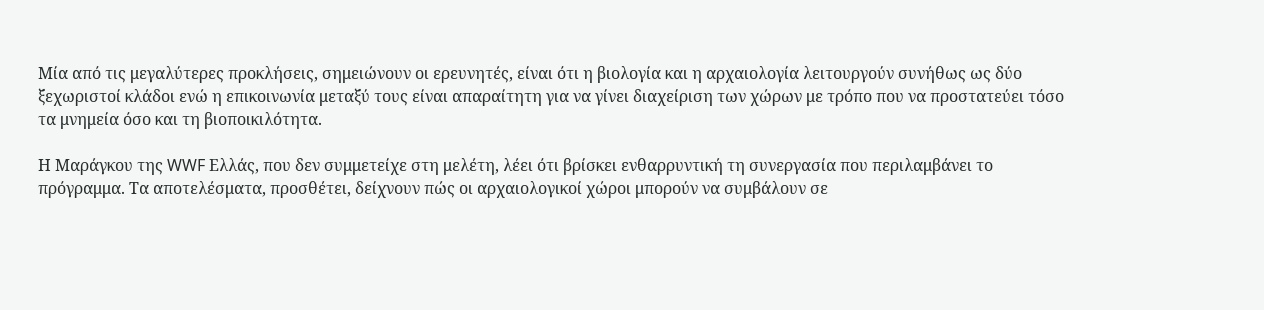Μία από τις μεγαλύτερες προκλήσεις, σημειώνουν οι ερευνητές, είναι ότι η βιολογία και η αρχαιολογία λειτουργούν συνήθως ως δύο ξεχωριστοί κλάδοι ενώ η επικοινωνία μεταξύ τους είναι απαραίτητη για να γίνει διαχείριση των χώρων με τρόπο που να προστατεύει τόσο τα μνημεία όσο και τη βιοποικιλότητα.

Η Μαράγκου της WWF Ελλάς, που δεν συμμετείχε στη μελέτη, λέει ότι βρίσκει ενθαρρυντική τη συνεργασία που περιλαμβάνει το πρόγραμμα. Τα αποτελέσματα, προσθέτει, δείχνουν πώς οι αρχαιολογικοί χώροι μπορούν να συμβάλουν σε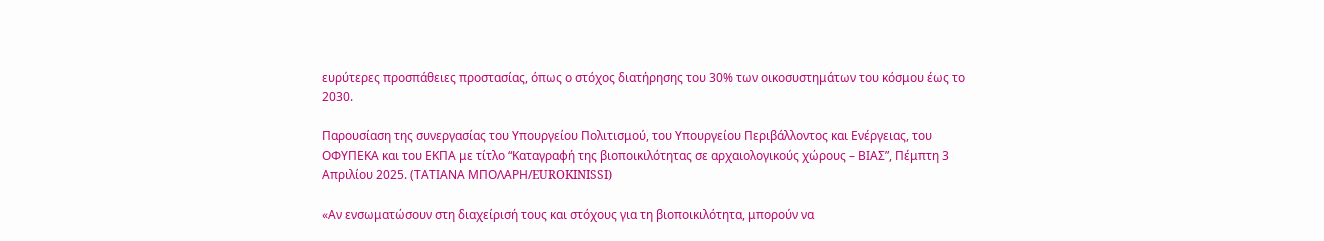ευρύτερες προσπάθειες προστασίας, όπως ο στόχος διατήρησης του 30% των οικοσυστημάτων του κόσμου έως το 2030.

Παρουσίαση της συνεργασίας του Υπουργείου Πολιτισμού, του Υπουργείου Περιβάλλοντος και Ενέργειας, του ΟΦΥΠΕΚΑ και του ΕΚΠΑ με τίτλο “Καταγραφή της βιοποικιλότητας σε αρχαιολογικούς χώρους – ΒΙΑΣ”, Πέμπτη 3 Απριλίου 2025. (ΤΑΤΙΑΝΑ ΜΠΟΛΑΡΗ/EUROKINISSI)

«Αν ενσωματώσουν στη διαχείρισή τους και στόχους για τη βιοποικιλότητα, μπορούν να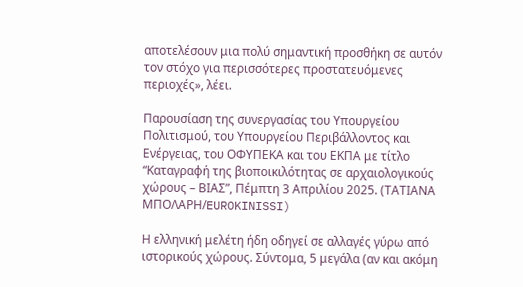αποτελέσουν μια πολύ σημαντική προσθήκη σε αυτόν τον στόχο για περισσότερες προστατευόμενες περιοχές», λέει.

Παρουσίαση της συνεργασίας του Υπουργείου Πολιτισμού, του Υπουργείου Περιβάλλοντος και Ενέργειας, του ΟΦΥΠΕΚΑ και του ΕΚΠΑ με τίτλο “Καταγραφή της βιοποικιλότητας σε αρχαιολογικούς χώρους – ΒΙΑΣ”, Πέμπτη 3 Απριλίου 2025. (ΤΑΤΙΑΝΑ ΜΠΟΛΑΡΗ/EUROKINISSI)

Η ελληνική μελέτη ήδη οδηγεί σε αλλαγές γύρω από ιστορικούς χώρους. Σύντομα, 5 μεγάλα (αν και ακόμη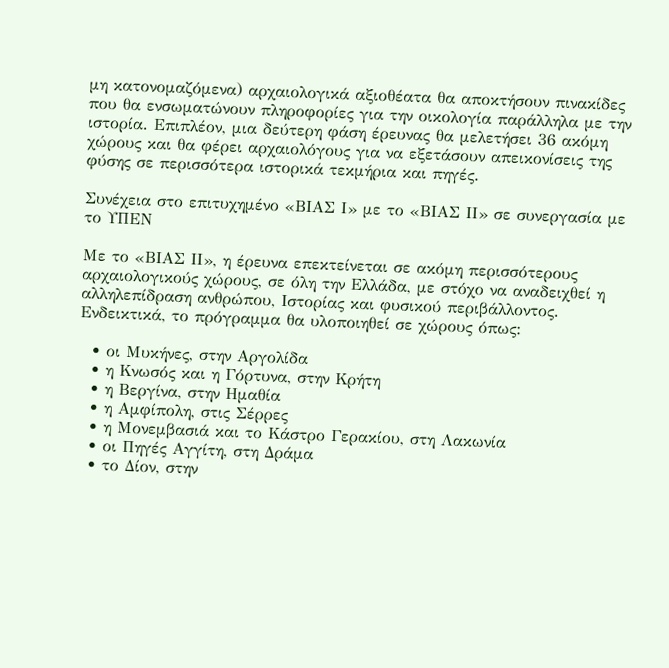μη κατονομαζόμενα) αρχαιολογικά αξιοθέατα θα αποκτήσουν πινακίδες που θα ενσωματώνουν πληροφορίες για την οικολογία παράλληλα με την ιστορία. Επιπλέον, μια δεύτερη φάση έρευνας θα μελετήσει 36 ακόμη χώρους και θα φέρει αρχαιολόγους για να εξετάσουν απεικονίσεις της φύσης σε περισσότερα ιστορικά τεκμήρια και πηγές.

Συνέχεια στο επιτυχημένο «ΒΙΑΣ Ι» με το «ΒΙΑΣ ΙΙ» σε συνεργασία με το ΥΠΕΝ

Με το «ΒΙΑΣ ΙΙ», η έρευνα επεκτείνεται σε ακόμη περισσότερους αρχαιολογικούς χώρους, σε όλη την Ελλάδα, με στόχο να αναδειχθεί η αλληλεπίδραση ανθρώπου, Ιστορίας και φυσικού περιβάλλοντος. Ενδεικτικά, το πρόγραμμα θα υλοποιηθεί σε χώρους όπως:

  • οι Μυκήνες, στην Αργολίδα
  • η Κνωσός και η Γόρτυνα, στην Κρήτη
  • η Βεργίνα, στην Ημαθία
  • η Αμφίπολη, στις Σέρρες
  • η Μονεμβασιά και το Κάστρο Γερακίου, στη Λακωνία
  • οι Πηγές Αγγίτη, στη Δράμα
  • το Δίον, στην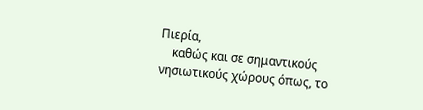Πιερία,
    καθώς και σε σημαντικούς νησιωτικούς χώρους όπως, το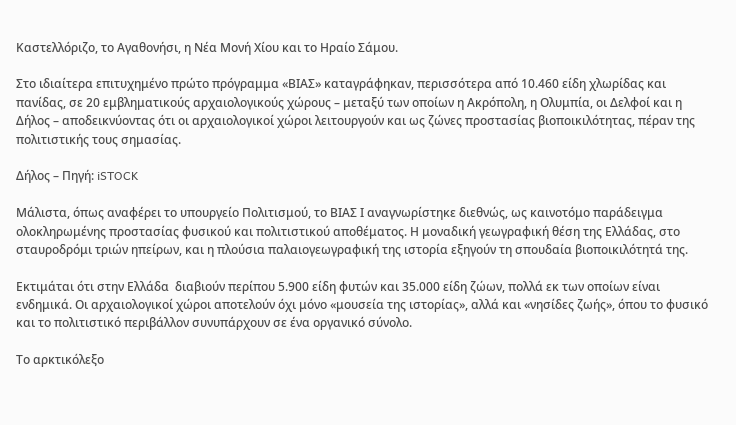Καστελλόριζο, το Αγαθονήσι, η Νέα Μονή Χίου και το Ηραίο Σάμου.

Στο ιδιαίτερα επιτυχημένο πρώτο πρόγραμμα «ΒΙΑΣ» καταγράφηκαν, περισσότερα από 10.460 είδη χλωρίδας και πανίδας, σε 20 εμβληματικούς αρχαιολογικούς χώρους – μεταξύ των οποίων η Ακρόπολη, η Ολυμπία, οι Δελφοί και η Δήλος – αποδεικνύοντας ότι οι αρχαιολογικοί χώροι λειτουργούν και ως ζώνες προστασίας βιοποικιλότητας, πέραν της πολιτιστικής τους σημασίας.

Δήλος – Πηγή: iSTOCK

Μάλιστα, όπως αναφέρει το υπουργείο Πολιτισμού, το ΒΙΑΣ Ι αναγνωρίστηκε διεθνώς, ως καινοτόμο παράδειγμα ολοκληρωμένης προστασίας φυσικού και πολιτιστικού αποθέματος. Η μοναδική γεωγραφική θέση της Ελλάδας, στο σταυροδρόμι τριών ηπείρων, και η πλούσια παλαιογεωγραφική της ιστορία εξηγούν τη σπουδαία βιοποικιλότητά της.

Εκτιμάται ότι στην Ελλάδα  διαβιούν περίπου 5.900 είδη φυτών και 35.000 είδη ζώων, πολλά εκ των οποίων είναι ενδημικά. Οι αρχαιολογικοί χώροι αποτελούν όχι μόνο «μουσεία της ιστορίας», αλλά και «νησίδες ζωής», όπου το φυσικό και το πολιτιστικό περιβάλλον συνυπάρχουν σε ένα οργανικό σύνολο.

Το αρκτικόλεξο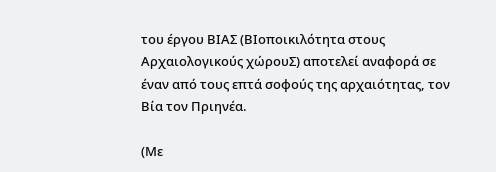του έργου ΒΙΑΣ (ΒΙοποικιλότητα στους Αρχαιολογικούς χώρουΣ) αποτελεί αναφορά σε έναν από τους επτά σοφούς της αρχαιότητας, τον Βία τον Πριηνέα.

(Με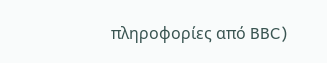πληροφορίες από BBC)